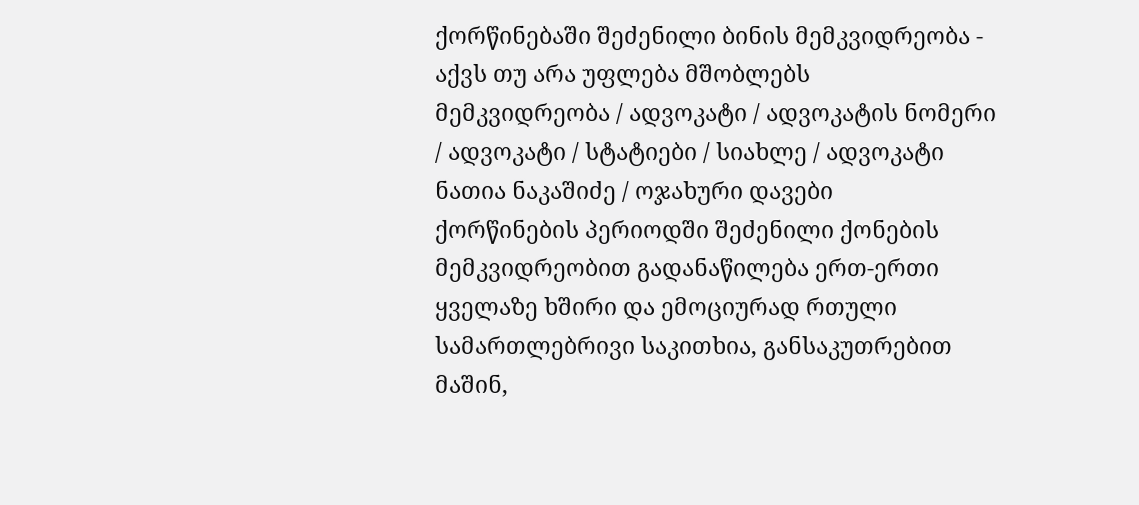ქორწინებაში შეძენილი ბინის მემკვიდრეობა - აქვს თუ არა უფლება მშობლებს
მემკვიდრეობა / ადვოკატი / ადვოკატის ნომერი / ადვოკატი / სტატიები / სიახლე / ადვოკატი ნათია ნაკაშიძე / ოჯახური დავები
ქორწინების პერიოდში შეძენილი ქონების მემკვიდრეობით გადანაწილება ერთ-ერთი ყველაზე ხშირი და ემოციურად რთული სამართლებრივი საკითხია, განსაკუთრებით მაშინ,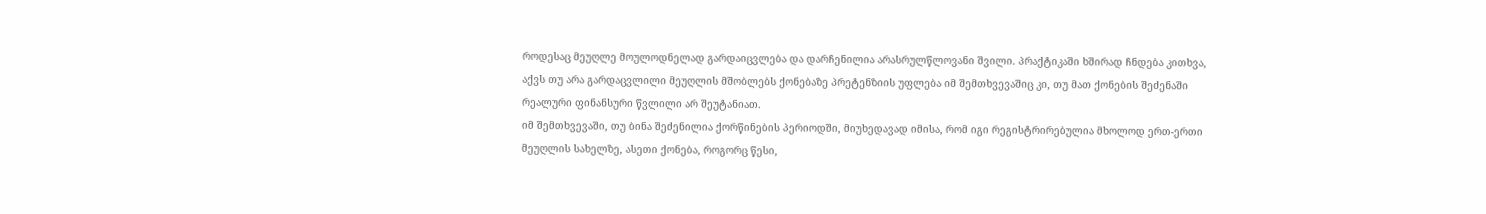როდესაც მეუღლე მოულოდნელად გარდაიცვლება და დარჩენილია არასრულწლოვანი შვილი. პრაქტიკაში ხშირად ჩნდება კითხვა, აქვს თუ არა გარდაცვლილი მეუღლის მშობლებს ქონებაზე პრეტენზიის უფლება იმ შემთხვევაშიც კი, თუ მათ ქონების შეძენაში რეალური ფინანსური წვლილი არ შეუტანიათ.
იმ შემთხვევაში, თუ ბინა შეძენილია ქორწინების პერიოდში, მიუხედავად იმისა, რომ იგი რეგისტრირებულია მხოლოდ ერთ-ერთი მეუღლის სახელზე, ასეთი ქონება, როგორც წესი,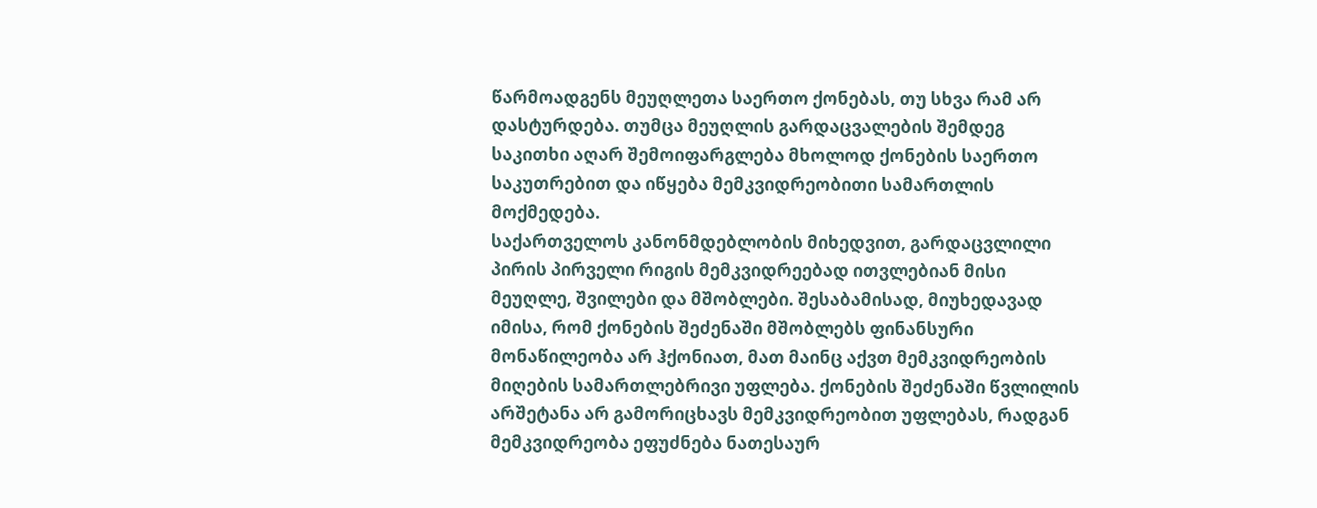წარმოადგენს მეუღლეთა საერთო ქონებას, თუ სხვა რამ არ დასტურდება. თუმცა მეუღლის გარდაცვალების შემდეგ საკითხი აღარ შემოიფარგლება მხოლოდ ქონების საერთო საკუთრებით და იწყება მემკვიდრეობითი სამართლის მოქმედება.
საქართველოს კანონმდებლობის მიხედვით, გარდაცვლილი პირის პირველი რიგის მემკვიდრეებად ითვლებიან მისი მეუღლე, შვილები და მშობლები. შესაბამისად, მიუხედავად იმისა, რომ ქონების შეძენაში მშობლებს ფინანსური მონაწილეობა არ ჰქონიათ, მათ მაინც აქვთ მემკვიდრეობის მიღების სამართლებრივი უფლება. ქონების შეძენაში წვლილის არშეტანა არ გამორიცხავს მემკვიდრეობით უფლებას, რადგან მემკვიდრეობა ეფუძნება ნათესაურ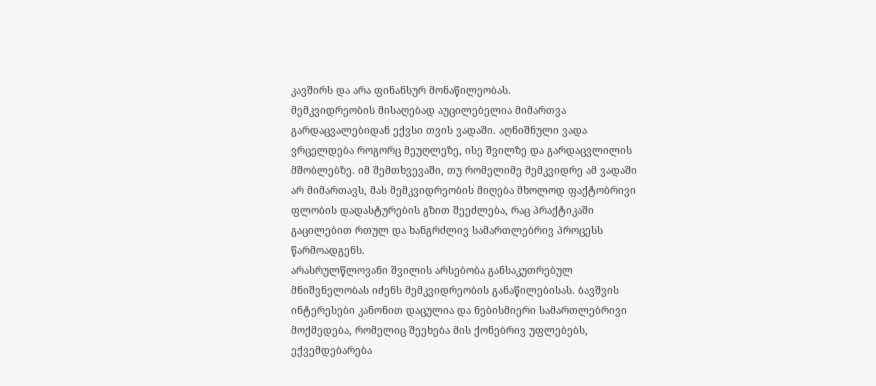კავშირს და არა ფინანსურ მონაწილეობას.
მემკვიდრეობის მისაღებად აუცილებელია მიმართვა გარდაცვალებიდან ექვსი თვის ვადაში. აღნიშნული ვადა ვრცელდება როგორც მეუღლეზე, ისე შვილზე და გარდაცვლილის მშობლებზე. იმ შემთხვევაში, თუ რომელიმე მემკვიდრე ამ ვადაში არ მიმართავს, მას მემკვიდრეობის მიღება მხოლოდ ფაქტობრივი ფლობის დადასტურების გზით შეეძლება, რაც პრაქტიკაში გაცილებით რთულ და ხანგრძლივ სამართლებრივ პროცესს წარმოადგენს.
არასრულწლოვანი შვილის არსებობა განსაკუთრებულ მნიშვნელობას იძენს მემკვიდრეობის განაწილებისას. ბავშვის ინტერესები კანონით დაცულია და ნებისმიერი სამართლებრივი მოქმედება, რომელიც შეეხება მის ქონებრივ უფლებებს, ექვემდებარება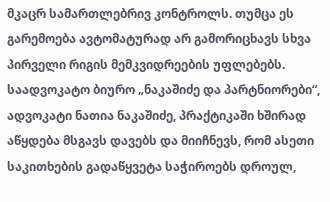მკაცრ სამართლებრივ კონტროლს. თუმცა ეს გარემოება ავტომატურად არ გამორიცხავს სხვა პირველი რიგის მემკვიდრეების უფლებებს.
საადვოკატო ბიურო „ნაკაშიძე და პარტნიორები“, ადვოკატი ნათია ნაკაშიძე, პრაქტიკაში ხშირად აწყდება მსგავს დავებს და მიიჩნევს, რომ ასეთი საკითხების გადაწყვეტა საჭიროებს დროულ,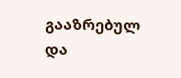გააზრებულ და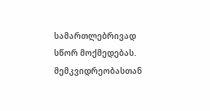სამართლებრივად სწორ მოქმედებას. მემკვიდრეობასთან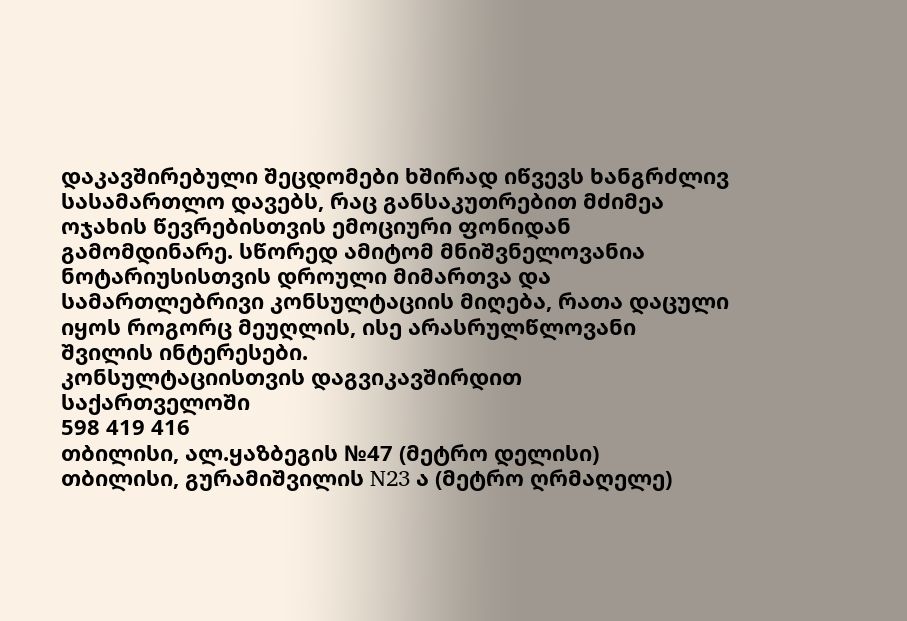დაკავშირებული შეცდომები ხშირად იწვევს ხანგრძლივ სასამართლო დავებს, რაც განსაკუთრებით მძიმეა ოჯახის წევრებისთვის ემოციური ფონიდან გამომდინარე. სწორედ ამიტომ მნიშვნელოვანია ნოტარიუსისთვის დროული მიმართვა და სამართლებრივი კონსულტაციის მიღება, რათა დაცული იყოს როგორც მეუღლის, ისე არასრულწლოვანი შვილის ინტერესები.
კონსულტაციისთვის დაგვიკავშირდით
საქართველოში
598 419 416
თბილისი, ალ.ყაზბეგის №47 (მეტრო დელისი)
თბილისი, გურამიშვილის N23 ა (მეტრო ღრმაღელე)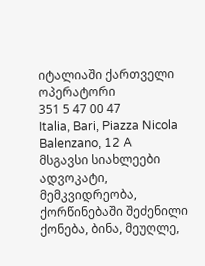იტალიაში ქართველი ოპერატორი
351 5 47 00 47
Italia, Bari, Piazza Nicola Balenzano, 12 A
მსგავსი სიახლეები
ადვოკატი, მემკვიდრეობა, ქორწინებაში შეძენილი ქონება, ბინა, მეუღლე,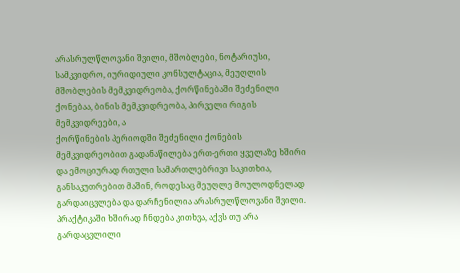არასრულწლოვანი შვილი, მშობლები, ნოტარიუსი, სამკვიდრო, იურიდიული კონსულტაცია, მეუღლის მშობლების მემკვიდრეობა, ქორწინებაში შეძენილი ქონებაა, ბინის მემკვიდრეობა, პირველი რიგის მემკვიდრეები, ა
ქორწინების პერიოდში შეძენილი ქონების მემკვიდრეობით გადანაწილება ერთ-ერთი ყველაზე ხშირი და ემოციურად რთული სამართლებრივი საკითხია, განსაკუთრებით მაშინ, როდესაც მეუღლე მოულოდნელად გარდაიცვლება და დარჩენილია არასრულწლოვანი შვილი. პრაქტიკაში ხშირად ჩნდება კითხვა, აქვს თუ არა გარდაცვლილი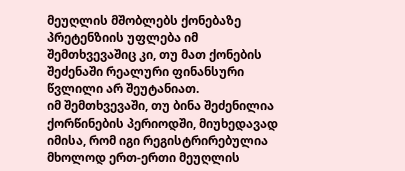მეუღლის მშობლებს ქონებაზე პრეტენზიის უფლება იმ შემთხვევაშიც კი, თუ მათ ქონების შეძენაში რეალური ფინანსური წვლილი არ შეუტანიათ.
იმ შემთხვევაში, თუ ბინა შეძენილია ქორწინების პერიოდში, მიუხედავად იმისა, რომ იგი რეგისტრირებულია მხოლოდ ერთ-ერთი მეუღლის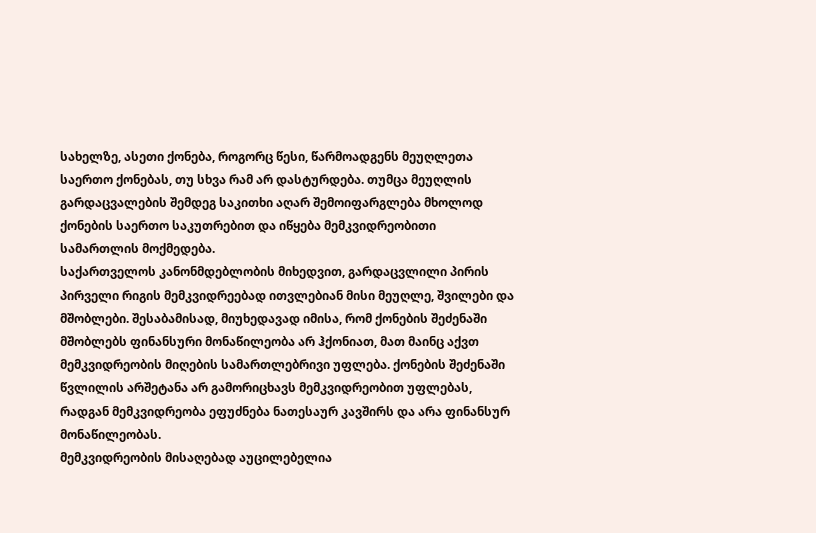სახელზე, ასეთი ქონება, როგორც წესი, წარმოადგენს მეუღლეთა საერთო ქონებას, თუ სხვა რამ არ დასტურდება. თუმცა მეუღლის გარდაცვალების შემდეგ საკითხი აღარ შემოიფარგლება მხოლოდ ქონების საერთო საკუთრებით და იწყება მემკვიდრეობითი სამართლის მოქმედება.
საქართველოს კანონმდებლობის მიხედვით, გარდაცვლილი პირის პირველი რიგის მემკვიდრეებად ითვლებიან მისი მეუღლე, შვილები და მშობლები. შესაბამისად, მიუხედავად იმისა, რომ ქონების შეძენაში მშობლებს ფინანსური მონაწილეობა არ ჰქონიათ, მათ მაინც აქვთ მემკვიდრეობის მიღების სამართლებრივი უფლება. ქონების შეძენაში წვლილის არშეტანა არ გამორიცხავს მემკვიდრეობით უფლებას, რადგან მემკვიდრეობა ეფუძნება ნათესაურ კავშირს და არა ფინანსურ მონაწილეობას.
მემკვიდრეობის მისაღებად აუცილებელია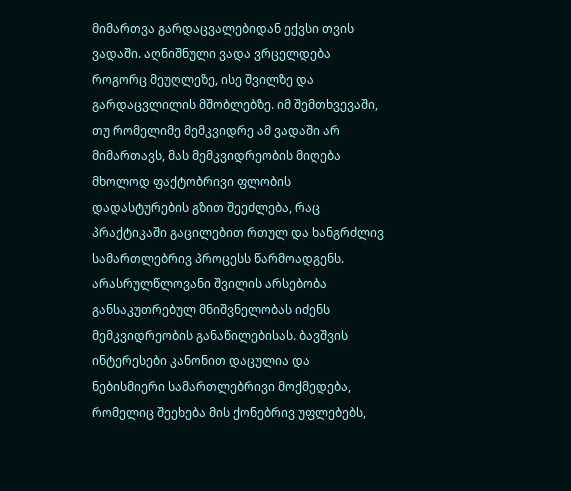მიმართვა გარდაცვალებიდან ექვსი თვის ვადაში. აღნიშნული ვადა ვრცელდება როგორც მეუღლეზე, ისე შვილზე და გარდაცვლილის მშობლებზე. იმ შემთხვევაში, თუ რომელიმე მემკვიდრე ამ ვადაში არ მიმართავს, მას მემკვიდრეობის მიღება მხოლოდ ფაქტობრივი ფლობის დადასტურების გზით შეეძლება, რაც პრაქტიკაში გაცილებით რთულ და ხანგრძლივ სამართლებრივ პროცესს წარმოადგენს.
არასრულწლოვანი შვილის არსებობა განსაკუთრებულ მნიშვნელობას იძენს მემკვიდრეობის განაწილებისას. ბავშვის ინტერესები კანონით დაცულია და ნებისმიერი სამართლებრივი მოქმედება, რომელიც შეეხება მის ქონებრივ უფლებებს,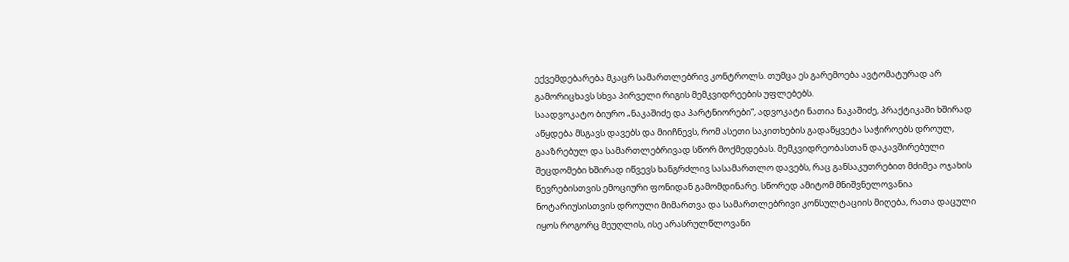ექვემდებარება მკაცრ სამართლებრივ კონტროლს. თუმცა ეს გარემოება ავტომატურად არ გამორიცხავს სხვა პირველი რიგის მემკვიდრეების უფლებებს.
საადვოკატო ბიურო „ნაკაშიძე და პარტნიორები“, ადვოკატი ნათია ნაკაშიძე, პრაქტიკაში ხშირად აწყდება მსგავს დავებს და მიიჩნევს, რომ ასეთი საკითხების გადაწყვეტა საჭიროებს დროულ, გააზრებულ და სამართლებრივად სწორ მოქმედებას. მემკვიდრეობასთან დაკავშირებული შეცდომები ხშირად იწვევს ხანგრძლივ სასამართლო დავებს, რაც განსაკუთრებით მძიმეა ოჯახის წევრებისთვის ემოციური ფონიდან გამომდინარე. სწორედ ამიტომ მნიშვნელოვანია ნოტარიუსისთვის დროული მიმართვა და სამართლებრივი კონსულტაციის მიღება, რათა დაცული იყოს როგორც მეუღლის, ისე არასრულწლოვანი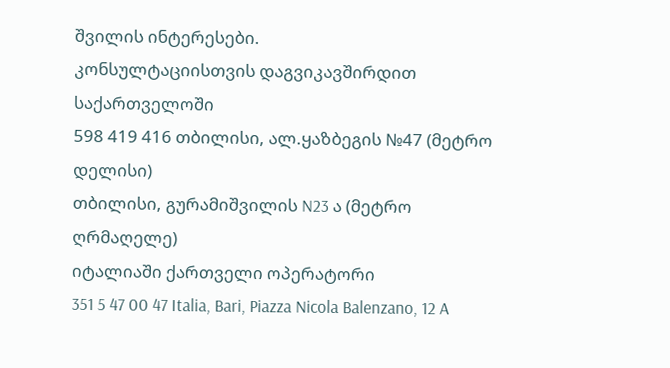შვილის ინტერესები.
კონსულტაციისთვის დაგვიკავშირდით
საქართველოში
598 419 416 თბილისი, ალ.ყაზბეგის №47 (მეტრო დელისი)
თბილისი, გურამიშვილის N23 ა (მეტრო ღრმაღელე)
იტალიაში ქართველი ოპერატორი
351 5 47 00 47 Italia, Bari, Piazza Nicola Balenzano, 12 A